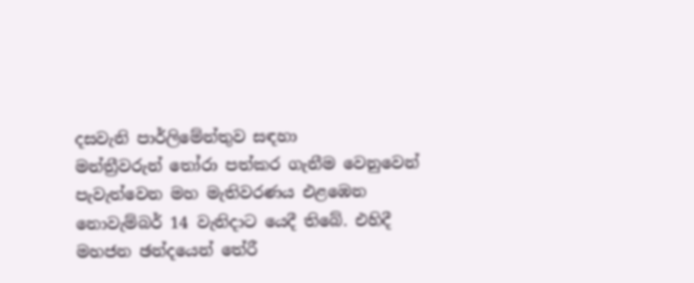දසවැනි පාර්ලිමේන්තුව සඳහා මන්ත්‍රීවරුන් ‍‍තෝරා පත්කර ගැනීම වෙනුවෙන් පැවැත්වෙන මහ මැතිවරණය එළඹෙන නොවැම්බර් 14 වැනිදාට යෙදී තිබේ. එහිදී මහජන ඡන්දයෙන් තේරී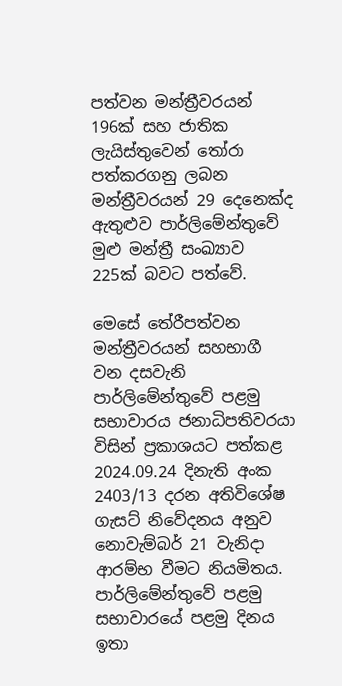පත්වන මන්ත්‍රීවරයන් 196ක් සහ ජාතික ලැයිස්තුවෙන් තෝරා පත්කරගනු ලබන මන්ත්‍රීවරයන් 29 දෙනෙක්ද ඇතුළුව පාර්ලිමේන්තුවේ මුළු මන්ත්‍රී සංඛ්‍යාව 225ක් බවට පත්වේ.

මෙසේ තේරීපත්වන මන්ත්‍රීවරයන් සහභාගී වන දසවැනි පාර්ලිමේන්තුවේ පළමු සභාවාරය ජනාධිපතිවරයා විසින් ප්‍රකාශයට පත්කළ 2024.09.24 දිනැති අංක 2403/13 දරන අතිවිශේෂ ගැසට් නිවේදනය අනුව නොවැම්බර් 21 වැනිදා ආරම්භ වීමට නියමිතය. පාර්ලිමේන්තුවේ පළමු සභාවාරයේ පළමු දිනය ඉතා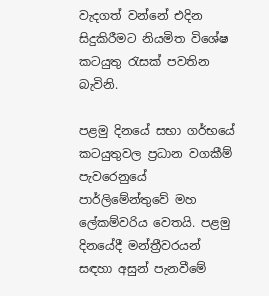වැදගත් වන්නේ එදින සිදුකිරීමට නියමිත විශේෂ කටයුතු රැසක් පවතින බැවිනි.

පළමු දිනයේ සභා ගර්භයේ කටයුතුවල ප්‍රධාන වගකීම් පැවරෙනුයේ පාර්ලිමේන්තුවේ මහ ලේකම්වරිය වෙතයි. පළමු දිනයේදී මන්ත්‍රීවරයන් සඳහා අසුන් පැනවීමේ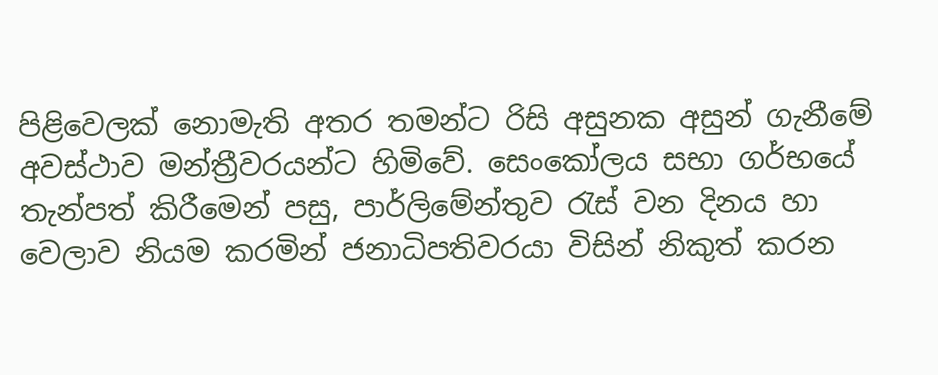පිළිවෙලක් නොමැති අතර තමන්ට රිසි අසුනක අසුන් ගැනීමේ අවස්ථාව මන්ත්‍රීවරයන්ට හිමිවේ. සෙංකෝලය සභා ගර්භයේ තැන්පත් කිරීමෙන් පසු, පාර්ලිමේන්තුව රැස් වන දිනය හා වෙලාව නියම කරමින් ජනාධිපතිවරයා විසින් නිකුත් කරන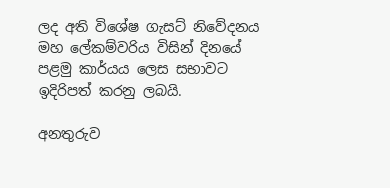ලද අති විශේෂ ගැසට් නිවේදනය මහ ලේකම්වරිය විසින් දිනයේ පළමු කාර්යය ලෙස සභාවට ඉදිරිපත් කරනු ලබයි.

අනතුරුව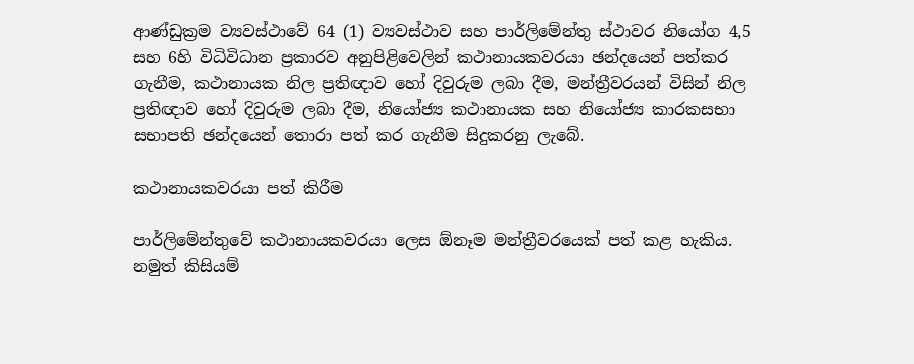ආණ්ඩුක්‍රම ව්‍යවස්ථාවේ 64 (1) ව්‍යවස්ථාව සහ පාර්ලිමේන්තු ස්ථාවර නියෝග 4,5 සහ 6හි විධිවිධාන ප්‍රකාරව අනුපිළිවෙලින් කථානායකවරයා ඡන්දයෙන් පත්කර ගැනීම, කථානායක නිල ප්‍රතිඥාව හෝ දිවුරුම ලබා දීම, මන්ත්‍රීවරයන් විසින් නිල ප්‍රතිඥාව හෝ දිවුරුම ලබා දීම, නියෝජ්‍ය කථානායක සහ නියෝජ්‍ය කාරකසභා සභාපති ‍ඡන්දයෙන් තොරා පත් කර ගැනීම සිදුකරනු ලැබේ.

කථානායකවරයා පත් කිරීම

පාර්ලිමේන්තුවේ කථානායකවරයා ලෙස ඕනෑම මන්ත්‍රීවරයෙක් පත් කළ හැකිය. නමුත් කිසියම්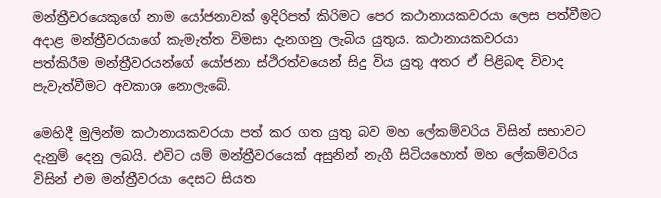මන්ත්‍රීවරයෙකුගේ නාම යෝජනාවක් ඉදිරිපත් කිරිමට පෙර කථානායකවරයා ලෙස පත්වීමට අදාළ මන්ත්‍රීවරයාගේ කැමැත්ත විමසා දැනගනු ලැබිය යුතුය. කථානායකවරයා පත්කිරීම ‍මන්ත්‍රීවරයන්ගේ යෝජනා ස්ථිරත්වයෙන් සිදු විය යුතු අතර ඒ පිළිබඳ විවාද පැවැත්වීමට අවකාශ නොලැබේ.

මෙහිදී මුලින්ම කථානායකවරයා පත් කර ගත යුතු බව මහ ලේකම්වරිය විසින් සභාවට දැනුම් දෙනු ලබයි. එවිට යම් මන්ත්‍රීවරයෙක් අසුනින් නැගී සිටියහොත් මහ‍ ලේකම්වරිය විසින් එම මන්ත්‍රීවරයා දෙසට සියත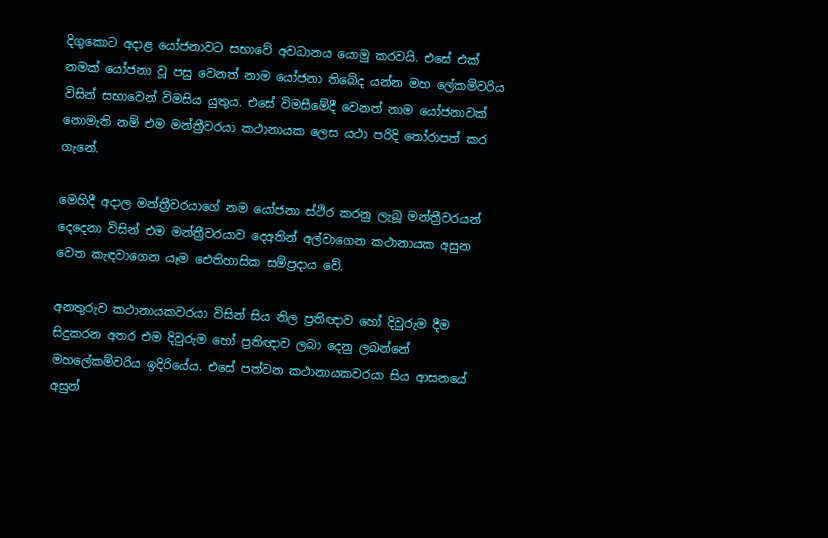දිගුකොට අදාළ යෝජනාවට සභාවේ අවධානය යොමු කරවයි. එසේ එක් නමක් යෝජනා වූ පසු වෙනත් නාම යෝජනා තිබේද යන්න මහ ලේකම්වරිය විසින් සභාවෙන් විමසිය යුතුය. එසේ විමසීමේදී වෙනත් නාම යෝජනාවක් නොමැති නම් එම මන්ත්‍රීවරයා කථානායක ලෙස යථා පරිදි තෝරාපත් කර ගැනේ.

මෙහිදී අදාල මන්ත්‍රීවරයාගේ නම යෝජනා ස්ථිර කරනු ලැබූ මන්ත්‍රීවරයන් දෙදෙනා විසින් එම මන්ත්‍රීවරයාව දෙඅතින් අල්වාගෙන කථානායක අසුන වෙත කැඳවාගෙන යෑම ඓතිහාසික සම්ප්‍රදාය වේ.

අනතුරුව කථානායකවරයා විසින් සිය නිල ප්‍රතිඥාව හෝ දිවුරුම දීම සිදුකරන අතර එම දිවුරුම හෝ ප්‍රතිඥාව ලබා දෙනු ලබන්නේ මහලේකම්වරිය ඉදිරියේය. එසේ පත්වන කථානායකවරයා සිය ආසනයේ අසුන්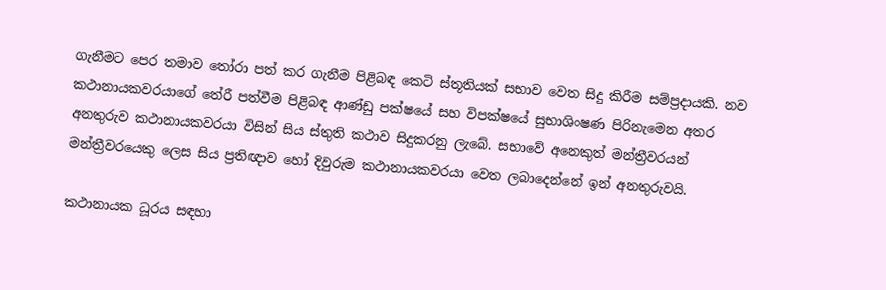ගැනීමට පෙර තමාව තෝරා පත් කර ගැනීම පිළිබඳ කෙටි ස්තූතියක් සභාව වෙත සිදු කිරීම සම්ප්‍රදායකි. නව කථානායකවරයාගේ තේරී පත්වීම පිළිබඳ ආණ්ඩු පක්ෂයේ සහ විපක්ෂයේ සුභාශිංෂණ පිරිනැමෙන අතර අනතුරුව කථානායකවරයා විසින් සිය ස්තුති කථාව සිදුකරනු ලැබේ. සභාවේ අනෙකුත් මන්ත්‍රීවරයන් මන්ත්‍රීවරයෙකු ලෙස සිය ප්‍රතිඥාව හෝ දිවුරුම කථානායකවරයා වෙත ලබාදෙන්නේ ඉන් අනතුරුවයි.

කථානායක ධූරය සඳහා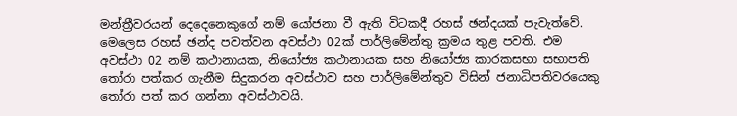මන්ත්‍රීවරයන් දෙදෙනෙකුගේ නම් යෝජනා වී ඇති විටකදී රහස් ඡන්දයක් පැවැත්වේ. මෙලෙස රහස් ඡන්ද පවත්වන අවස්ථා 02ක් පාර්ලිමේන්තු ක්‍රමය තුළ පවති. එම අවස්ථා 02 නම් කථානායක, නියෝජ්‍ය කථානායක සහ නියෝජ්‍ය කාරකසභා සභාපති තෝරා පත්කර ගැනීම සිදුකරන අවස්ථාව සහ පාර්ලිමේන්තුව විසින් ජනාධිපතිවරයෙකු තෝරා පත් කර ගන්නා අවස්ථාවයි.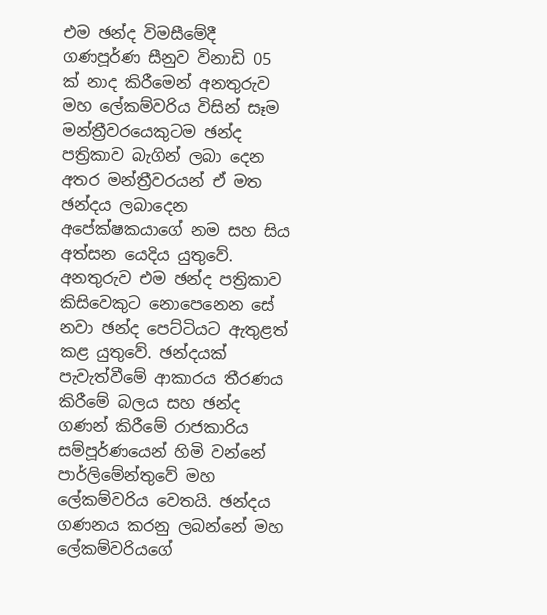එම ඡන්ද විමසීමේදී ගණපූර්ණ සීනුව විනාඩි 05 ක් නාද කිරීමෙන් අනතුරුව මහ‍ ලේකම්වරිය විසින් සෑම මන්ත්‍රීවරයෙකුටම ඡන්ද පත්‍රිකාව බැගින් ලබා දෙන අතර මන්ත්‍රීවරයන් ඒ මත ඡන්දය ලබාදෙන අපේක්ෂකයාගේ නම සහ සිය අත්සන යෙදිය යුතුවේ. අනතුරුව එම ඡන්ද පත්‍රිකාව කිසිවෙකුට නොපෙනෙන සේ නවා ඡන්ද පෙට්ටියට ඇතුළත් කළ යුතුවේ. ඡන්දයක් පැවැත්වීමේ ආකාරය තීරණය කිරීමේ බලය සහ ඡන්ද ගණන් කිරීමේ රාජකාරිය සම්පූර්ණයෙන් හිමි වන්නේ පාර්ලිමේන්තුවේ මහ ලේකම්වරිය වෙතයි. ඡන්දය ගණනය කරනු ලබන්නේ මහ‍ ලේකම්වරියගේ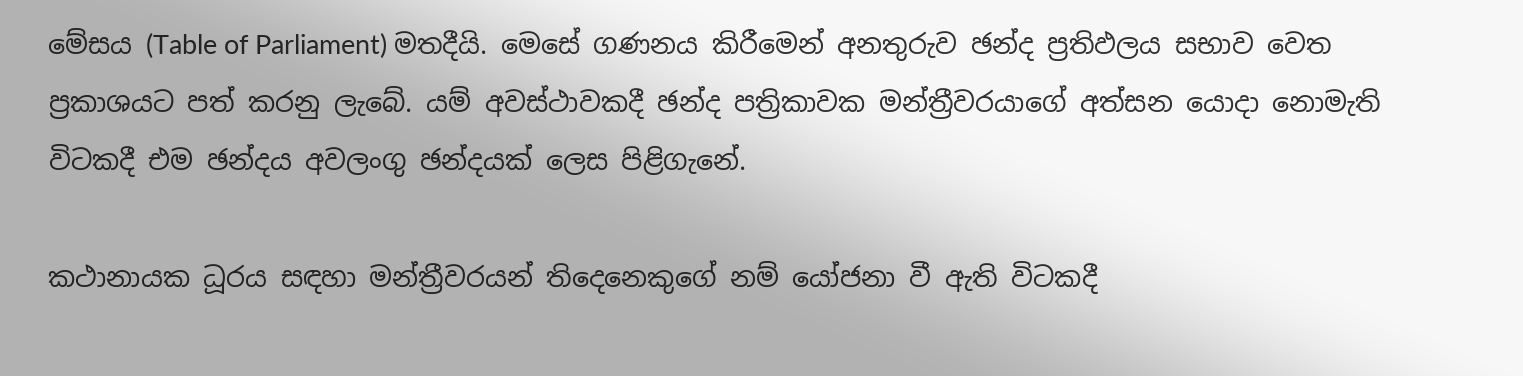මේසය (Table of Parliament) මතදීයි. මෙසේ ගණනය කිරීමෙන් අනතුරුව ඡන්ද ප්‍රතිඵලය සභාව වෙත ප්‍රකාශයට පත් කරනු ලැබේ. යම් අවස්ථාවකදී ඡන්ද පත්‍රිකාවක මන්ත්‍රීවරයාගේ අත්සන යොදා නොමැති විටකදී එම ඡන්දය අවලංගු ඡන්දයක් ලෙස පිළිගැනේ.

කථානායක ධූරය සඳහා මන්ත්‍රීවරයන් තිදෙනෙකුගේ නම් යෝජනා වී ඇති විටකදී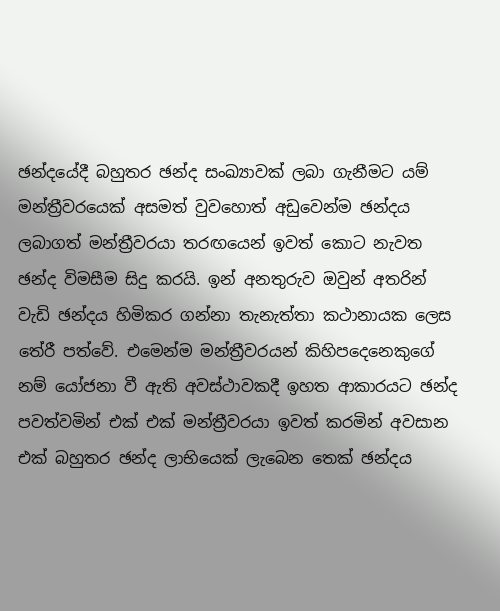ඡන්දයේදී බහුතර ඡන්ද සංඛ්‍ය‍ාවක් ලබා ගැනීමට යම් මන්ත්‍රීවරයෙක් අසමත් වුවහොත් අඩුවෙන්ම ඡන්දය ලබාගත් මන්ත්‍රීවරයා තරඟයෙන් ඉවත් කොට නැවත ඡන්ද විමසීම සිදු කරයි. ඉන් අනතුරුව ඔවුන් අතරින් වැඩි ඡන්දය හිමිකර ගන්නා තැනැත්තා කථානායක ලෙස තේරී පත්වේ. එමෙන්ම මන්ත්‍රීවරයන් කිහිපදෙනෙකුගේ නම් යෝජනා වී ඇති අවස්ථාවකදී ඉහත ආකාරයට ඡන්ද පවත්වමින් එක් එක් මන්ත්‍රීවරයා ඉවත් කරමින් අවසාන එක් බහුතර ඡන්ද ලාභියෙක් ලැබෙන තෙක් ඡන්දය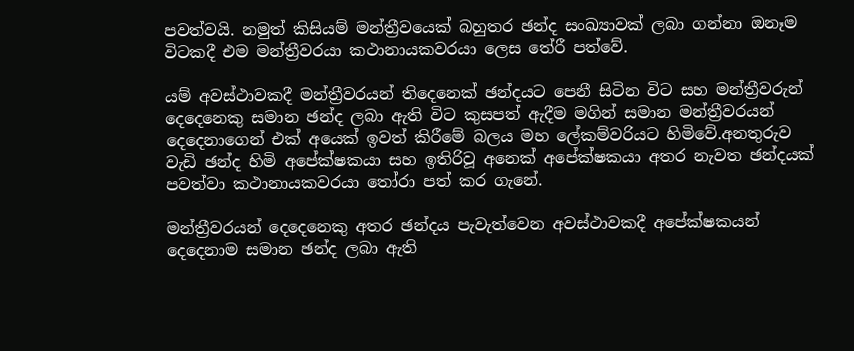පවත්වයි. නමුත් කිසියම් මන්ත්‍රීවයෙක් බහුතර ඡන්ද සංඛ්‍යාවක් ලබා ගන්නා ඔනෑම විටකදී එම මන්ත්‍රීවරයා කථානායකවරයා ලෙස තේරී පත්වේ.

යම් අවස්ථාවකදී මන්ත්‍රීවරයන් තිදෙනෙක් ඡන්දයට පෙනී සිටින විට සහ මන්ත්‍රීවරුන් දෙදෙනෙකු සමාන ඡන්ද ලබා ඇති විට කුසපත් ඇදීම මගින් සමාන මන්ත්‍රීවරයන් දෙදෙනාගෙන් එක් අයෙක් ඉවත් කිරීමේ බලය මහ ලේකම්වරියට හිමිවේ.අනතුරුව වැඩි ඡන්ද හිමි අපේක්ෂකයා සහ ඉතිරිවූ අනෙක් අපේක්ෂකයා අතර නැවත ඡන්දයක් පවත්වා කථානායකවරයා තෝරා පත් කර ගැනේ.

මන්ත්‍රීවරයන් දෙදෙනෙකු අතර ඡන්දය පැවැත්වෙන අවස්ථාවකදී අපේක්ෂකයන් දෙදෙනාම සමාන ඡන්ද ලබා ඇති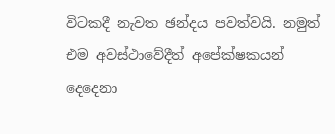විටකදී නැවත ඡන්දය පවත්වයි. නමුත් එම අවස්ථාවේදීත් අපේක්ෂකයන් දෙදෙනා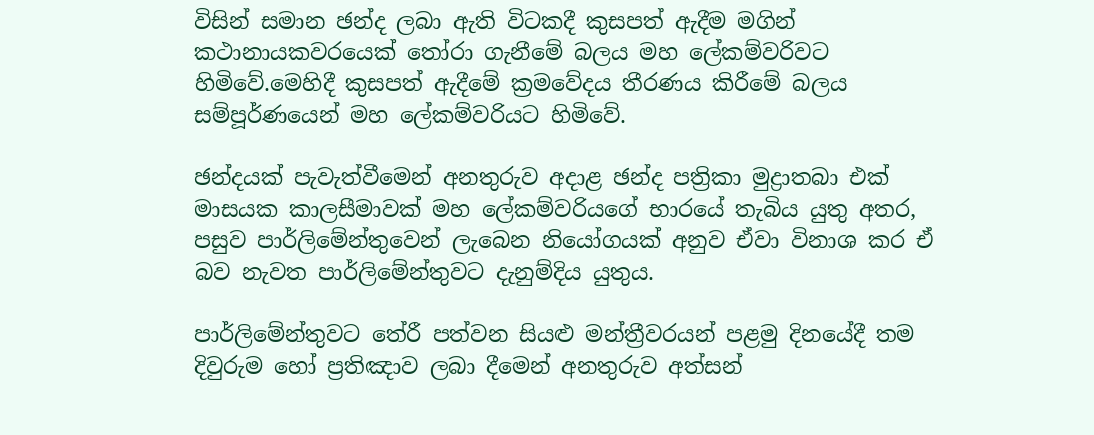විසින් සමාන ඡන්ද ලබා ඇති විටකදී කුසපත් ඇදීම මගින් කථානායකවරයෙක් තෝරා ගැනීමේ බලය මහ ලේකම්වරිවට හිමිවේ.මෙහිදී කුසපත් ඇදීමේ ක්‍රමවේදය තීරණය කිරීමේ බලය සම්පූර්ණයෙන් මහ ලේකම්වරියට හිමිවේ.

ඡන්දයක් පැවැත්වීමෙන් අනතුරුව අදාළ ඡන්ද පත්‍රිකා මුද්‍රාතබා එක් මාසයක කාලසීමාවක් මහ ලේකම්වරියගේ භාරයේ තැබිය යුතු අතර, පසුව පාර්ලිමේන්තුවෙන් ලැබෙන නියෝගයක් අනුව ඒවා විනාශ කර ඒ බව නැවත පාර්ලිමේන්තුවට දැනුම්දිය යුතුය.

පාර්ලිමේන්තුවට තේරී පත්වන සියළු මන්ත්‍රීවරයන් පළමු දිනයේදී තම දිවුරුම හෝ ප්‍රතිඤාව ලබා දීමෙන් අනතුරුව අත්සන්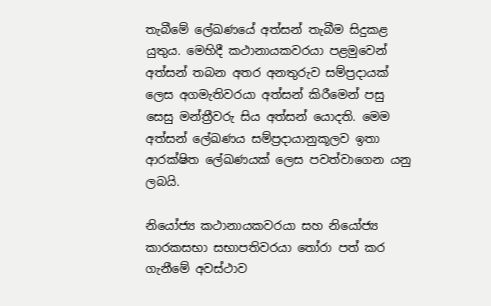තැබීමේ ලේඛණයේ අත්සන් තැබීම සිදුකළ යුතුය. මෙහිදී කථානායකවරයා පළමුවෙන් අත්සන් තබන අතර අනතුරුව සම්ප්‍රදායක් ලෙස අගමැතිවරයා අත්සන් කිරීමෙන් පසු සෙසු මන්ත්‍රීවරු සිය අත්සන් යොදති. මෙම අත්සන් ලේඛණය සම්ප්‍රදායානුකූලව ඉතා ආරක්ෂිත ලේඛණයක් ලෙස පවත්වාගෙන යනු ලබයි.

නියෝජ්‍ය කථානායකවරයා සහ නියෝජ්‍ය කාරකසභා සභාපතිවරයා තෝරා පත් කර ගැනීමේ අවස්ථාව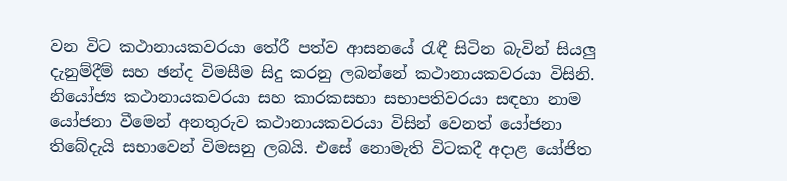වන විට කථානායකවරයා තේරී පත්ව ආසනයේ රැඳී සිටින බැවින් සියලු දැනුම්දීම් සහ ඡන්ද විමසීම සිදු කරනු ලබන්නේ කථානායකවරයා විසිනි. නියෝජ්‍ය කථානායකවරයා සහ කාරකසභා සභාපතිවරයා සඳහා නාම යෝජනා වීමෙන් අනතුරුව කථානායකවරයා විසින් වෙනත් යෝජනා තිබේදැයි සභාවෙන් විමසනු ලබයි. එසේ නොමැති විටකදී අදාළ යෝජිත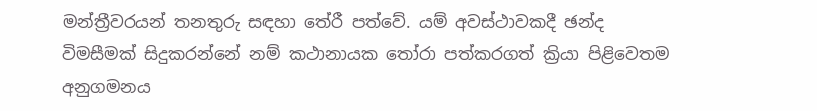මන්ත්‍රීවරයන් ‍තනතුරු සඳහා තේරී පත්වේ. යම් අවස්ථාවකදී ඡන්ද විමසීමක් සිදුකරන්නේ නම් කථානායක තෝරා පත්කරගත් ක්‍රියා පිළිවෙතම අනුගමනය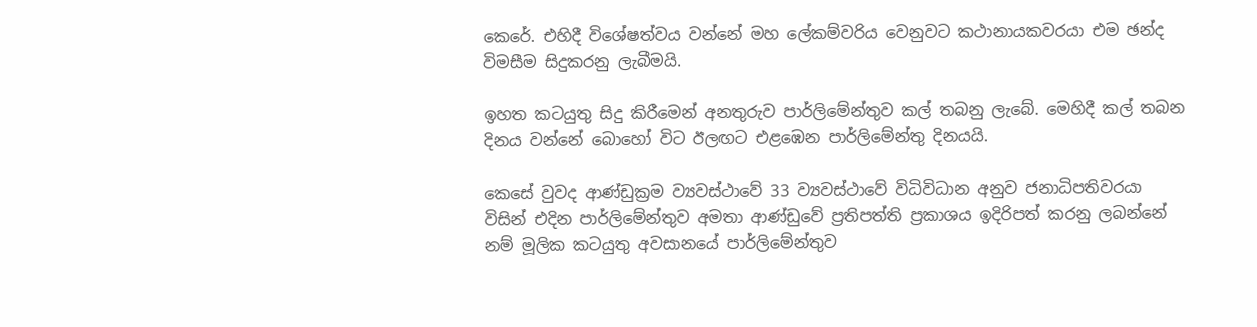කෙරේ. එහිදී විශේෂත්වය වන්නේ මහ ලේකම්වරිය වෙනුවට කථානායකවරයා එම ඡන්ද විමසීම සිදුකරනු ලැබීමයි.

ඉහත කටයුතු සිදු කිරීමෙන් අනතුරුව පාර්ලිමේන්තුව කල් තබනු ලැබේ. මෙහිදී කල් තබන දිනය වන්නේ බොහෝ විට ඊලඟට එළඹෙන පාර්ලිමේන්තු දිනයයි.

කෙසේ වුවද ආණ්ඩුක්‍රම ව්‍යවස්ථාවේ 33 ව්‍යවස්ථාවේ විධිවිධාන අනුව ජනාධිපතිවරයා විසින් එදින පාර්ලිමේන්තුව අමතා ආණ්ඩුවේ ප්‍රතිපත්ති ප්‍රකාශය ඉදිරිපත් කරනු ලබන්නේ නම් මූලික කටයුතු අවසානයේ පාර්ලිමේන්තුව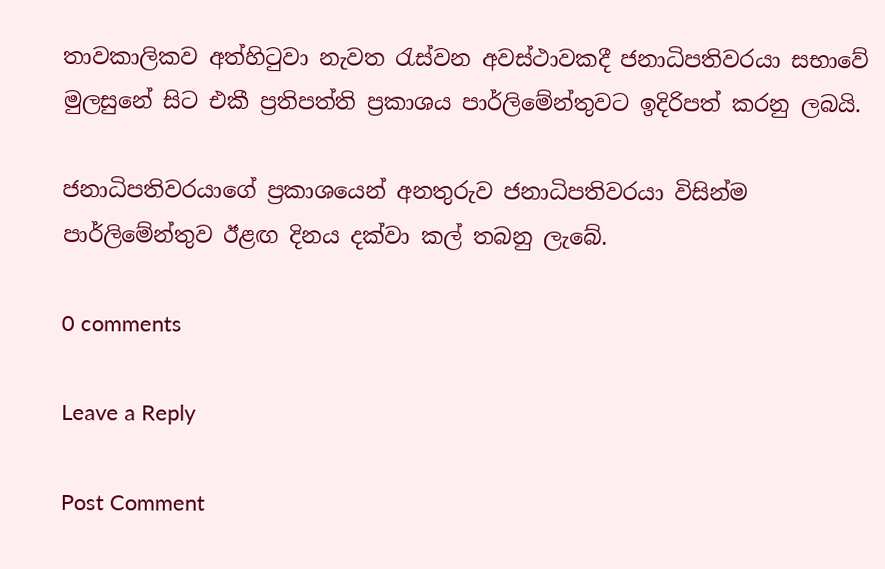තාවකාලිකව අත්හිටුවා නැවත රැස්වන අවස්ථාවකදී ජනාධිපතිවරයා සභාවේ මුලසුනේ සිට එකී ප්‍රතිපත්ති ප්‍රකාශය පාර්ලිමේන්තුවට ඉදිරිපත් කරනු ලබයි.

ජනාධිපතිවරයාගේ ප්‍රකාශයෙන් අනතුරුව ජනාධිපතිවරයා විසින්ම පාර්ලිමේන්තුව ඊළඟ දිනය දක්වා කල් තබනු ‍ලැබේ.

0 comments

Leave a Reply

Post Comment